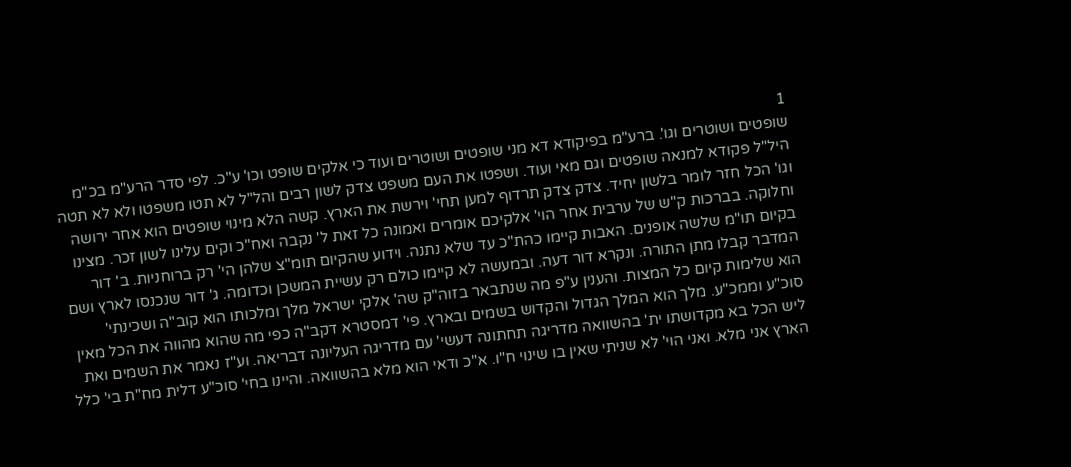1
שופטים ושוטרים וגו'. ברע"מ בפיקודא דא מני שופטים ושוטרים ועוד כי אלקים שופט וכו' ע"כ. לפי סדר הרע"מ בכ"מ היל"ל פקודא למנאה שופטים וגם מאי ועוד. ושפטו את העם משפט צדק לשון רבים והל"ל לא תטו משפטו ולא לא תטה וגו' הכל חזר לומר בלשון יחיד. צדק צדק תרדוף למען תחי' וירשת את הארץ. קשה הלא מינוי שופטים הוא אחר ירושה וחלוקה. בברכות ק"ש של ערבית אחר הוי' אלקיכם אומרים ואמונה כל זאת ל' נקבה ואח"כ וקים עלינו לשון זכר. מצינו בקיום תו"מ שלשה אופנים. האבות קיימו כהת"כ עד שלא נתנה. וידוע שהקיום תומ"צ שלהן הי' רק ברוחניות. ב' דור המדבר קבלו מתן התורה. ונקרא דור דעה. ובמעשה לא קיימו כולם רק עשיית המשכן וכדומה. ג' דור שנכנסו לארץ ושם הוא שלימות קיום כל המצות. והענין ע"פ מה שנתבאר בזוה"ק שה' אלקי ישראל מלך ומלכותו הוא קוב"ה ושכינתי' סוכ"ע וממכ"ע. מלך הוא המלך הגדול והקדוש בשמים ובארץ. פי' דמסטרא דקב"ה כפי מה שהוא מהווה את הכל מאין ליש הכל בא מקדושתו ית' בהשוואה מדריגה תחתונה דעשי' עם מדריגה העליונה דבריאה. וע"ז נאמר את השמים ואת הארץ אני מלא. ואני הוי' לא שניתי שאין בו שינוי ח"ו. א"כ ודאי הוא מלא בהשוואה. והיינו בחי' סוכ"ע דלית מח"ת בי' כלל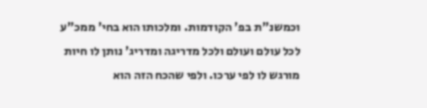וכמשנ"ת בפ' הקודמות. ומלכותו הוא בחי' ממכ"ע לכל עולם ועולם ולכל מדריגה ומדריג' נותן לו חיות מורגש לו לפי ערכו. ולפי שהכח הזה הוא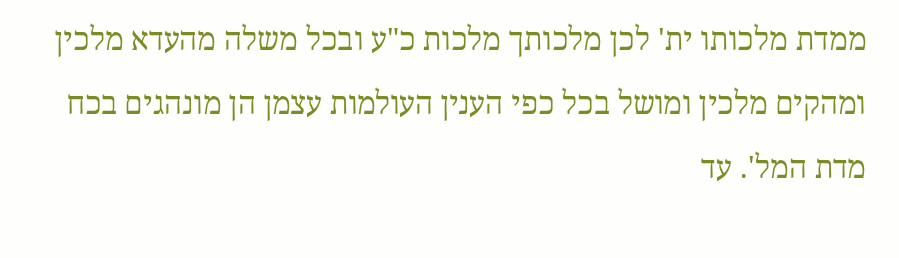ממדת מלכותו ית' לכן מלכותך מלכות כ"ע ובכל משלה מהעדא מלכין ומהקים מלכין ומושל בכל כפי הענין העולמות עצמן הן מונהגים בכח מדת המל'. עד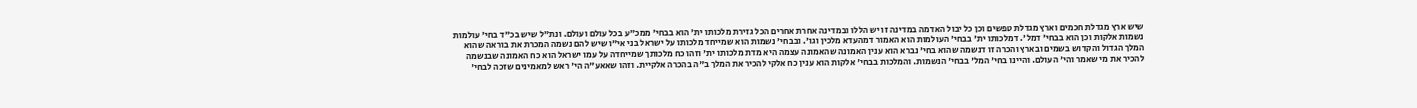שיש ארץ מגדלת חכמים וארץ מגדלת טפשים וכן כל יבול האדמה במדינה זו יש הללו ובמדינה אחרת אחרים הכל גזירת מלכותו ית' הוא בבחי' ממכ"ע בכל עולם ועולם. ונת"ל שיש בכ"ד בחי' עולמות נשמות אלקות וכן הוא בבחי' דמל'. דמלכותו ית' בבחי' העולמות הוא האמור דמהעדא מלכין וגו'. ובבחי' נשמות הוא שמייחד מלכותו על ישראל בני אי"ו שיש להם נשמה המכרת את בוראה שהוא המלך הגדול והקדוש בשמים ובארץ והכרה זו דנשמה שהוא בחי' נברא הוא ענין האמונה שהאמונה עצמה היא מדת מלכותו ית' וזהו כח מלכותך שמייחדה על עמו ישראל הוא כח האמונה שבנשמה להכיר את מי שאמר והי' העולם. והיינו בחי' המל' בבחי' הנשמות. והמלכות בבחי' אלקות הוא ענין כח אלקי להכיר את המלך ב"ה בהכרה אלקיית. וזהו שאאע"ה הי' ראש למאמינים שזכה לבחי'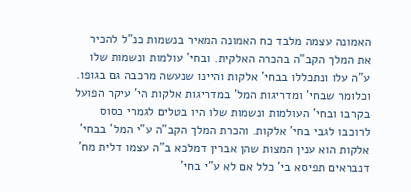האמונה עצמה מלבד כח האמונה המאיר בנשמות כנ"ל להכיר את המלך הקב"ה בהכרה האלקית. ובחי' עולמות ונשמות שלו ע"ה עלו ונתכללו בבחי' אלקות והיינו שנעשה מרכבה גם בגופו. וכלומר שבחי' ומדריגות המל' במדריגות אלקות הי' עיקר הפועל בקרבו ובחי' העולמות ונשמות שלו היו בטלים לגמרי כסוס לרוכבו לגבי בחי' אלקות. והכרת המלך הקב"ה ע"י המל' בבחי' אלקות הוא ענין המצות שהן אברין דמלכא ב"ה עצמו דלית מח' דנבראים תפיסא בי' כלל אם לא ע"י בחי'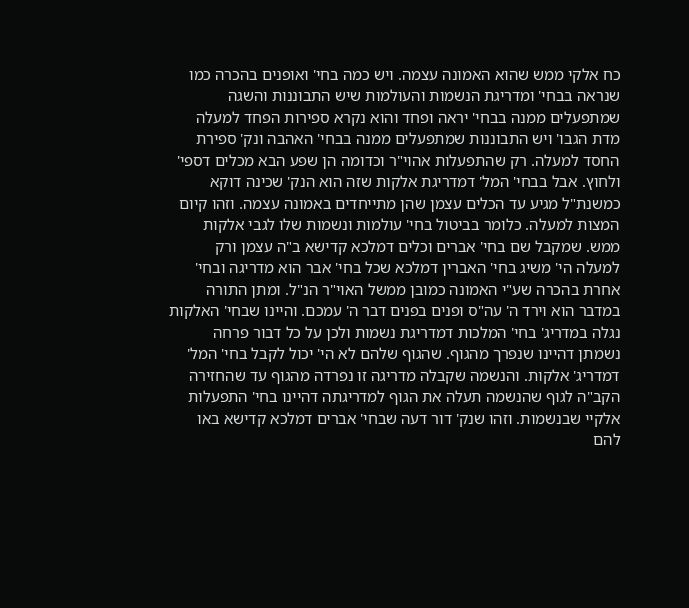כח אלקי ממש שהוא האמונה עצמה. ויש כמה בחי' ואופנים בהכרה כמו שנראה בבחי' ומדריגת הנשמות והעולמות שיש התבוננות והשגה שמתפעלים ממנה בבחי' יראה ופחד והוא נקרא ספירות הפחד למעלה מדת הגבו' ויש התבוננות שמתפעלים ממנה בבחי' האהבה ונק' ספירת החסד למעלה. רק שהתפעלות אהוי"ר וכדומה הן שפע הבא מכלים דספי' ולחוץ. אבל בבחי' המל' דמדריגת אלקות שזה הוא הנק' שכינה דוקא כמשנת"ל מגיע עד הכלים עצמן שהן מתייחדים באמונה עצמה. וזהו קיום המצות למעלה. כלומר בביטול בחי' עולמות ונשמות שלו לגבי אלקות ממש. שמקבל שם בחי' אברים וכלים דמלכא קדישא ב"ה עצמן ורק למעלה הי' משיג בחי' האברין דמלכא שכל בחי' אבר הוא מדריגה ובחי' אחרת בהכרה שע"י האמונה כמובן ממשל האוי"ר הנ"ל. ומתן התורה במדבר הוא וירד ה' עה"ס ופנים בפנים דבר ה' עמכם. והיינו שבחי' האלקות נגלה במדריג' בחי' המלכות דמדריגת נשמות ולכן על כל דבור פרחה נשמתן דהיינו שנפרך מהגוף. שהגוף שלהם לא הי' יכול לקבל בחי' המל' דמדריג' אלקות. והנשמה שקבלה מדריגה זו נפרדה מהגוף עד שהחזירה הקב"ה לגוף שהנשמה תעלה את הגוף למדריגתה דהיינו בחי' התפעלות אלקיי שבנשמות. וזהו שנק' דור דעה שבחי' אברים דמלכא קדישא באו להם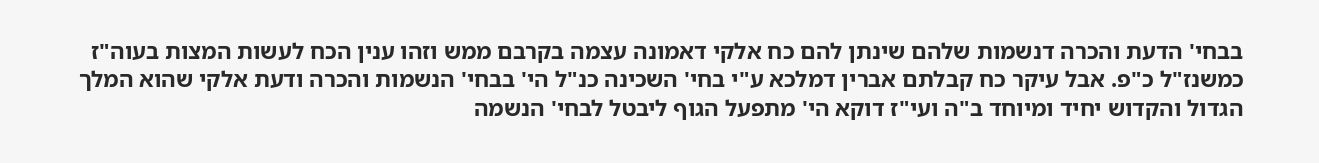בבחי' הדעת והכרה דנשמות שלהם שינתן להם כח אלקי דאמונה עצמה בקרבם ממש וזהו ענין הכח לעשות המצות בעוה"ז כמשנז"ל כ"פ. אבל עיקר כח קבלתם אברין דמלכא ע"י בחי' השכינה כנ"ל הי' בבחי' הנשמות והכרה ודעת אלקי שהוא המלך הגדול והקדוש יחיד ומיוחד ב"ה ועי"ז דוקא הי' מתפעל הגוף ליבטל לבחי' הנשמה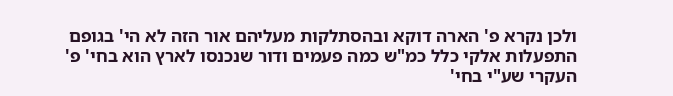ולכן נקרא פ' הארה דוקא ובהסתלקות מעליהם אור הזה לא הי' בגופם התפעלות אלקי כלל כמ"ש כמה פעמים ודור שנכנסו לארץ הוא בחי' פ' העקרי שע"י בחי'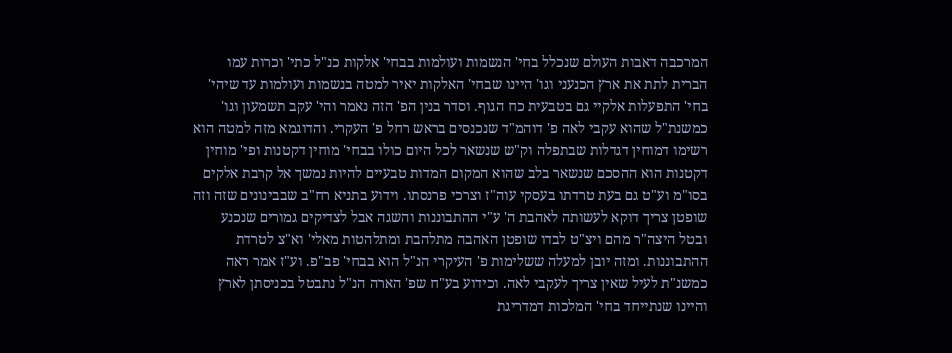המרכבה דאבות העולם שנכלל בחי' הנשמות ועולמות בבחי' אלקות כנ"ל כתי' וכרות עמו הברית לתת את ארץ הכנעני וגו' היינו שבחי' האלקות יאיר למטה בנשמות ועולמות עד שיהי' בחי' התפעלות אלקיי גם בטבעית כח הגוף. וסדר בנין הפ' הזה נאמר והי' עקב תשמעון וגו' כמשנת"ל שהוא עקבי לאה פ' דוהמ"ד שנכנסים בראש רחל פ' העקרי. והדוגמא מזה למטה הוא רשימו דמוחין דגדלות שבתפלה וק"ש שנשאר לכל היום כולו בבחי' מוחין דקטנות ופי' מוחין דקטנות הוא ההסכם שנשאר בלב שהוא המקום המדות טבעיים להיות נמשך אל קרבת אלקים בסו"מ וע"ט גם בעת טרדתו בעסקי עוה"ז וצרכי פרנסתו. וידוע בתניא רח"ב שבבינונים שזה וזה שופטן צריך דוקא לעשותה לאהבת ה' ע"י ההתבוננות והשגה אבל לצדיקים גמורים שנכנע ובטל היצה"ר מהם ויצ"ט לבדו שופטן האהבה מתלהבת ומתלהטות מאלי' וא"צ לטרדת ההתבוננות. ומזה יובן למעלה ששלימות פ' העיקרי הנ"ל הוא בבחי' פב"פ. וע"ז אמר ראה כמשנ"ת לעיל שאין צריך לעקבי לאה. וכידוע בע"ח שפ' הארה הנ"ל נתבטל בכניסתן לארץ והיינו שנתייחד בחי' המלכות דמדריגת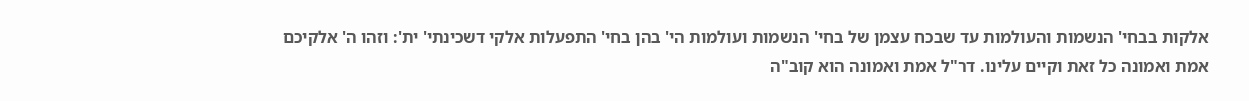אלקות בבחי' הנשמות והעולמות עד שבכח עצמן של בחי' הנשמות ועולמות הי' בהן בחי' התפעלות אלקי דשכינתי' ית': וזהו ה' אלקיכם אמת ואמונה כל זאת וקיים עלינו. דר"ל אמת ואמונה הוא קוב"ה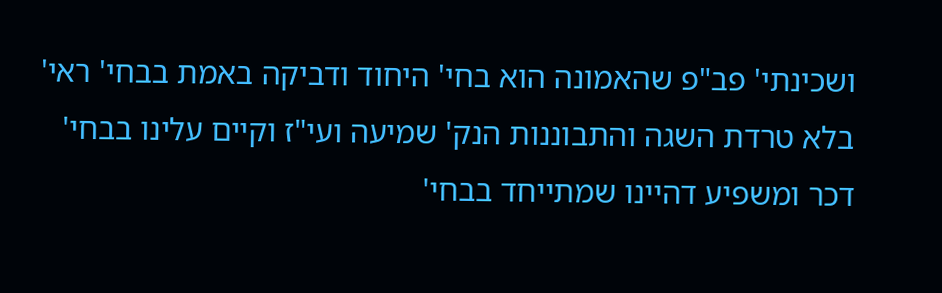ושכינתי' פב"פ שהאמונה הוא בחי' היחוד ודביקה באמת בבחי' ראי' בלא טרדת השגה והתבוננות הנק' שמיעה ועי"ז וקיים עלינו בבחי' דכר ומשפיע דהיינו שמתייחד בבחי'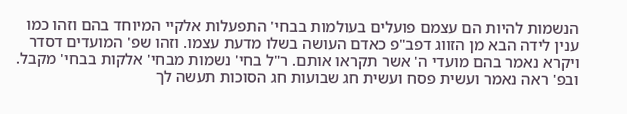הנשמות להיות הם עצמם פועלים בעולמות בבחי' התפעלות אלקיי המיוחד בהם וזהו כמו ענין לידה הבא מן הזווג דפב"פ כאדם העושה בשלו מדעת עצמו. וזהו שפ' המועדים דסדר ויקרא נאמר בהם מועדי ה' אשר תקראו אותם. ר"ל בחי' נשמות מבחי' אלקות בבחי' מקבל. ובפ' ראה נאמר ועשית פסח ועשית חג שבועות חג הסוכות תעשה לך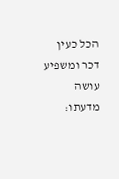הכל כעין דכר ומשפיע עושה מדעתו: